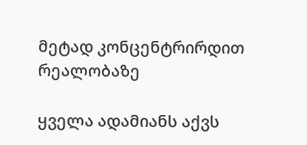მეტად კონცენტრირდით რეალობაზე

ყველა ადამიანს აქვს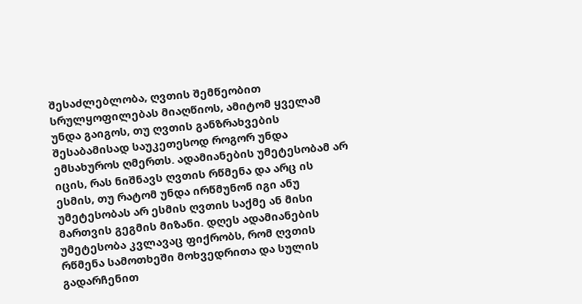შესაძლებლობა, ღვთის შემწეობით სრულყოფილებას მიაღწიოს, ამიტომ ყველამ უნდა გაიგოს, თუ ღვთის განზრახვების შესაბამისად საუკეთესოდ როგორ უნდა ემსახუროს ღმერთს. ადამიანების უმეტესობამ არ იცის, რას ნიშნავს ღვთის რწმენა და არც ის ესმის, თუ რატომ უნდა ირწმუნონ იგი ანუ უმეტესობას არ ესმის ღვთის საქმე ან მისი მართვის გეგმის მიზანი. დღეს ადამიანების უმეტესობა კვლავაც ფიქრობს, რომ ღვთის რწმენა სამოთხეში მოხვედრითა და სულის გადარჩენით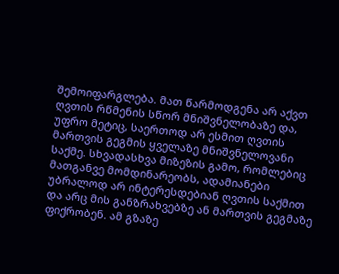შემოიფარგლება. მათ წარმოდგენა არ აქვთ ღვთის რწმენის სწორ მნიშვნელობაზე და, უფრო მეტიც, საერთოდ არ ესმით ღვთის მართვის გეგმის ყველაზე მნიშვნელოვანი საქმე. სხვადასხვა მიზეზის გამო, რომლებიც მათგანვე მომდინარეობს, ადამიანები უბრალოდ არ ინტერესდებიან ღვთის საქმით და არც მის განზრახვებზე ან მართვის გეგმაზე ფიქრობენ. ამ გზაზე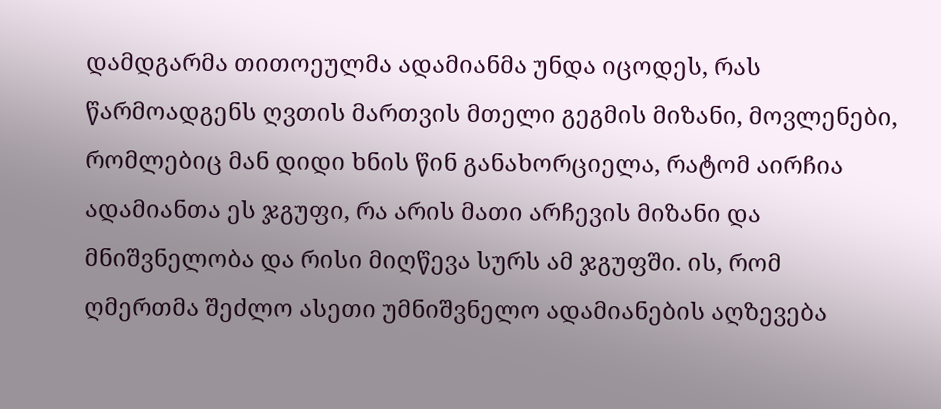დამდგარმა თითოეულმა ადამიანმა უნდა იცოდეს, რას წარმოადგენს ღვთის მართვის მთელი გეგმის მიზანი, მოვლენები, რომლებიც მან დიდი ხნის წინ განახორციელა, რატომ აირჩია ადამიანთა ეს ჯგუფი, რა არის მათი არჩევის მიზანი და მნიშვნელობა და რისი მიღწევა სურს ამ ჯგუფში. ის, რომ ღმერთმა შეძლო ასეთი უმნიშვნელო ადამიანების აღზევება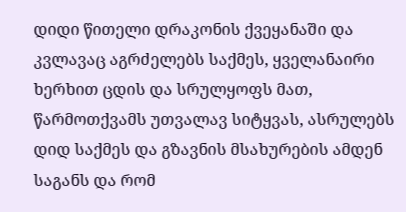დიდი წითელი დრაკონის ქვეყანაში და კვლავაც აგრძელებს საქმეს, ყველანაირი ხერხით ცდის და სრულყოფს მათ, წარმოთქვამს უთვალავ სიტყვას, ასრულებს დიდ საქმეს და გზავნის მსახურების ამდენ საგანს და რომ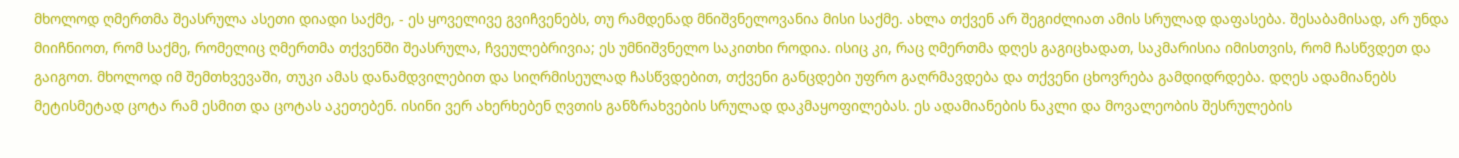მხოლოდ ღმერთმა შეასრულა ასეთი დიადი საქმე, - ეს ყოველივე გვიჩვენებს, თუ რამდენად მნიშვნელოვანია მისი საქმე. ახლა თქვენ არ შეგიძლიათ ამის სრულად დაფასება. შესაბამისად, არ უნდა მიიჩნიოთ, რომ საქმე, რომელიც ღმერთმა თქვენში შეასრულა, ჩვეულებრივია; ეს უმნიშვნელო საკითხი როდია. ისიც კი, რაც ღმერთმა დღეს გაგიცხადათ, საკმარისია იმისთვის, რომ ჩასწვდეთ და გაიგოთ. მხოლოდ იმ შემთხვევაში, თუკი ამას დანამდვილებით და სიღრმისეულად ჩასწვდებით, თქვენი განცდები უფრო გაღრმავდება და თქვენი ცხოვრება გამდიდრდება. დღეს ადამიანებს მეტისმეტად ცოტა რამ ესმით და ცოტას აკეთებენ. ისინი ვერ ახერხებენ ღვთის განზრახვების სრულად დაკმაყოფილებას. ეს ადამიანების ნაკლი და მოვალეობის შესრულების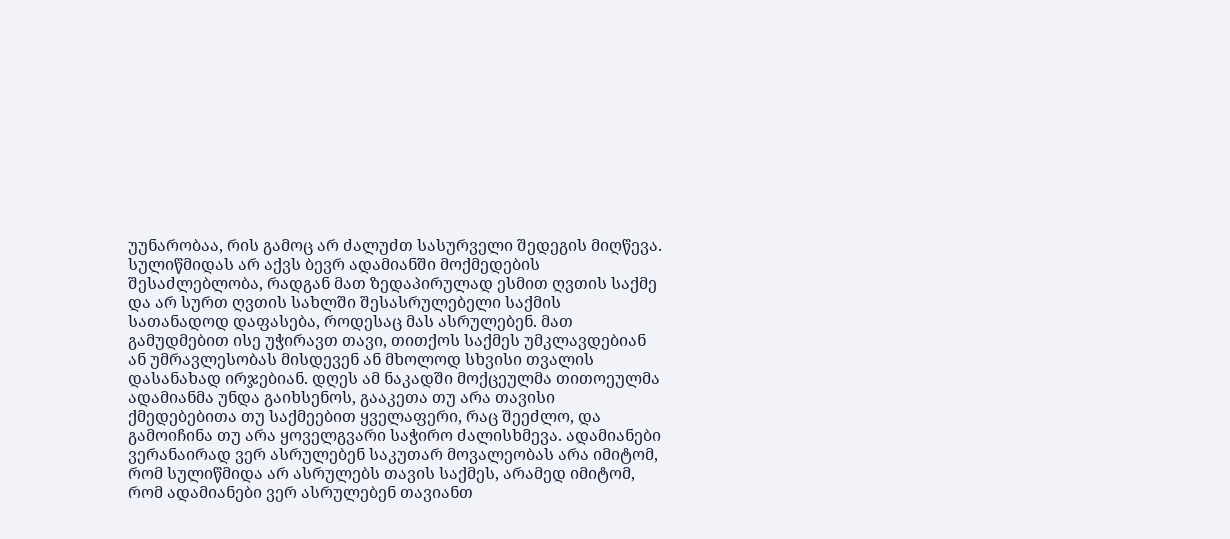უუნარობაა, რის გამოც არ ძალუძთ სასურველი შედეგის მიღწევა. სულიწმიდას არ აქვს ბევრ ადამიანში მოქმედების შესაძლებლობა, რადგან მათ ზედაპირულად ესმით ღვთის საქმე და არ სურთ ღვთის სახლში შესასრულებელი საქმის სათანადოდ დაფასება, როდესაც მას ასრულებენ. მათ გამუდმებით ისე უჭირავთ თავი, თითქოს საქმეს უმკლავდებიან ან უმრავლესობას მისდევენ ან მხოლოდ სხვისი თვალის დასანახად ირჯებიან. დღეს ამ ნაკადში მოქცეულმა თითოეულმა ადამიანმა უნდა გაიხსენოს, გააკეთა თუ არა თავისი ქმედებებითა თუ საქმეებით ყველაფერი, რაც შეეძლო, და გამოიჩინა თუ არა ყოველგვარი საჭირო ძალისხმევა. ადამიანები ვერანაირად ვერ ასრულებენ საკუთარ მოვალეობას არა იმიტომ, რომ სულიწმიდა არ ასრულებს თავის საქმეს, არამედ იმიტომ, რომ ადამიანები ვერ ასრულებენ თავიანთ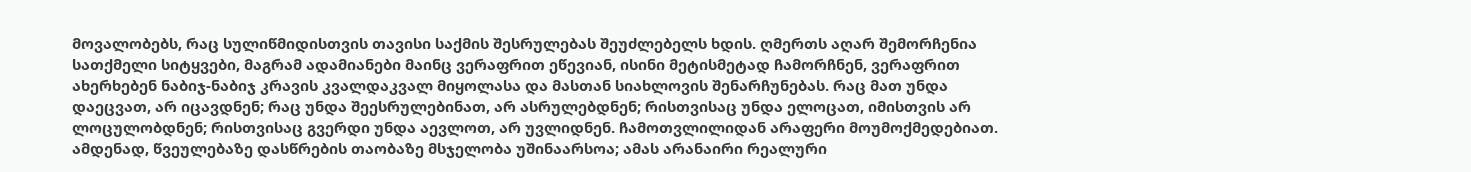მოვალობებს, რაც სულიწმიდისთვის თავისი საქმის შესრულებას შეუძლებელს ხდის. ღმერთს აღარ შემორჩენია სათქმელი სიტყვები, მაგრამ ადამიანები მაინც ვერაფრით ეწევიან, ისინი მეტისმეტად ჩამორჩნენ, ვერაფრით ახერხებენ ნაბიჯ-ნაბიჯ კრავის კვალდაკვალ მიყოლასა და მასთან სიახლოვის შენარჩუნებას. რაც მათ უნდა დაეცვათ, არ იცავდნენ; რაც უნდა შეესრულებინათ, არ ასრულებდნენ; რისთვისაც უნდა ელოცათ, იმისთვის არ ლოცულობდნენ; რისთვისაც გვერდი უნდა აევლოთ, არ უვლიდნენ. ჩამოთვლილიდან არაფერი მოუმოქმედებიათ. ამდენად, წვეულებაზე დასწრების თაობაზე მსჯელობა უშინაარსოა; ამას არანაირი რეალური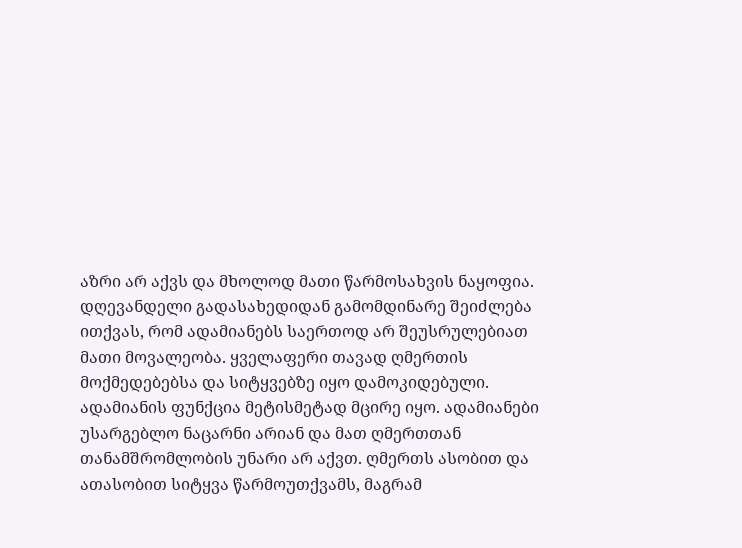აზრი არ აქვს და მხოლოდ მათი წარმოსახვის ნაყოფია. დღევანდელი გადასახედიდან გამომდინარე შეიძლება ითქვას, რომ ადამიანებს საერთოდ არ შეუსრულებიათ მათი მოვალეობა. ყველაფერი თავად ღმერთის მოქმედებებსა და სიტყვებზე იყო დამოკიდებული. ადამიანის ფუნქცია მეტისმეტად მცირე იყო. ადამიანები უსარგებლო ნაცარნი არიან და მათ ღმერთთან თანამშრომლობის უნარი არ აქვთ. ღმერთს ასობით და ათასობით სიტყვა წარმოუთქვამს, მაგრამ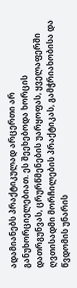ადამიანებს პრაქტიკულად არცერთი არ განუხორციელებიათ. ეს შეეხებოდა ხორცის დათრგუნვას, ცრურწმენების უარყოფას, ყველაფერში ღვთისადმი მორჩილების პრაქტიკას, გამჭრიახობისა და წვდომის უნარის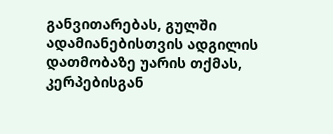განვითარებას, გულში ადამიანებისთვის ადგილის დათმობაზე უარის თქმას, კერპებისგან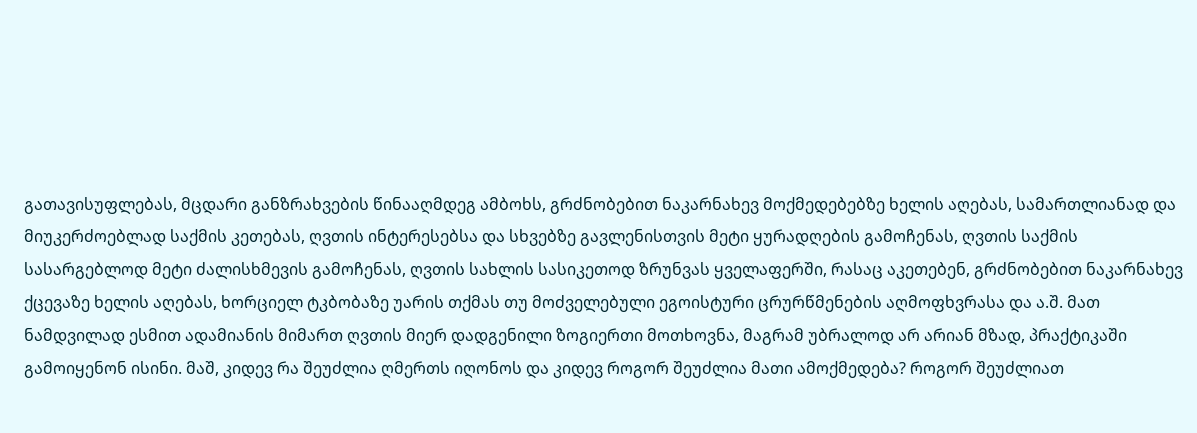გათავისუფლებას, მცდარი განზრახვების წინააღმდეგ ამბოხს, გრძნობებით ნაკარნახევ მოქმედებებზე ხელის აღებას, სამართლიანად და მიუკერძოებლად საქმის კეთებას, ღვთის ინტერესებსა და სხვებზე გავლენისთვის მეტი ყურადღების გამოჩენას, ღვთის საქმის სასარგებლოდ მეტი ძალისხმევის გამოჩენას, ღვთის სახლის სასიკეთოდ ზრუნვას ყველაფერში, რასაც აკეთებენ, გრძნობებით ნაკარნახევ ქცევაზე ხელის აღებას, ხორციელ ტკბობაზე უარის თქმას თუ მოძველებული ეგოისტური ცრურწმენების აღმოფხვრასა და ა.შ. მათ ნამდვილად ესმით ადამიანის მიმართ ღვთის მიერ დადგენილი ზოგიერთი მოთხოვნა, მაგრამ უბრალოდ არ არიან მზად, პრაქტიკაში გამოიყენონ ისინი. მაშ, კიდევ რა შეუძლია ღმერთს იღონოს და კიდევ როგორ შეუძლია მათი ამოქმედება? როგორ შეუძლიათ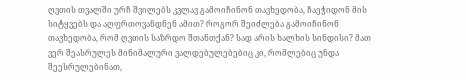ღვთის თვალში ურჩ შვილებს კვლავ გამოიჩინონ თავხედობა, ჩაეჭიდონ მის სიტყვებს და აღფრთოვანდნენ ამით? როგორ შეიძლება გამოიჩინონ თავხედობა, რომ ღვთის საზრდო შთანთქან? სად არის ხალხის სინდისი? მათ ვერ შეასრულეს მინიმალური ვალდებულებებიც კი, რომლებიც უნდა შეესრულებინათ,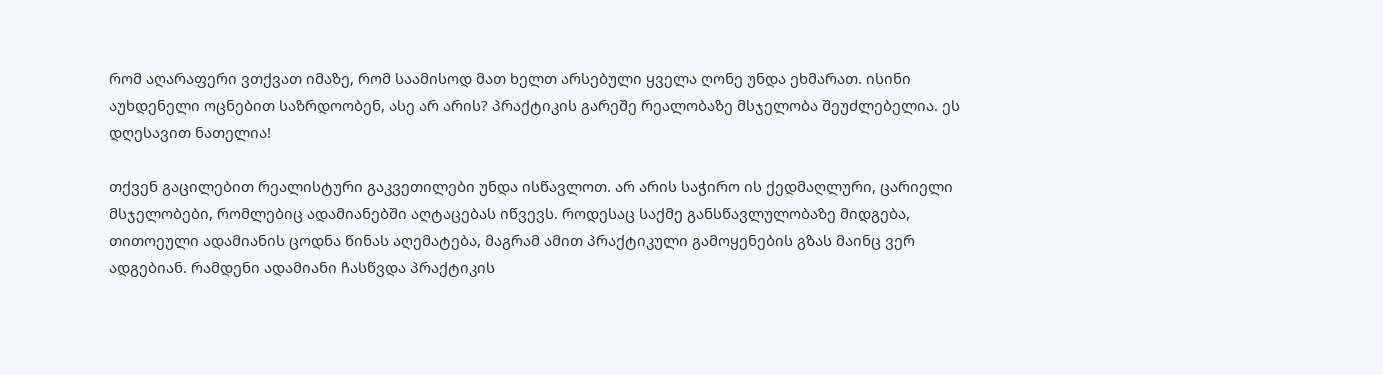რომ აღარაფერი ვთქვათ იმაზე, რომ საამისოდ მათ ხელთ არსებული ყველა ღონე უნდა ეხმარათ. ისინი აუხდენელი ოცნებით საზრდოობენ, ასე არ არის? პრაქტიკის გარეშე რეალობაზე მსჯელობა შეუძლებელია. ეს დღესავით ნათელია!

თქვენ გაცილებით რეალისტური გაკვეთილები უნდა ისწავლოთ. არ არის საჭირო ის ქედმაღლური, ცარიელი მსჯელობები, რომლებიც ადამიანებში აღტაცებას იწვევს. როდესაც საქმე განსწავლულობაზე მიდგება, თითოეული ადამიანის ცოდნა წინას აღემატება, მაგრამ ამით პრაქტიკული გამოყენების გზას მაინც ვერ ადგებიან. რამდენი ადამიანი ჩასწვდა პრაქტიკის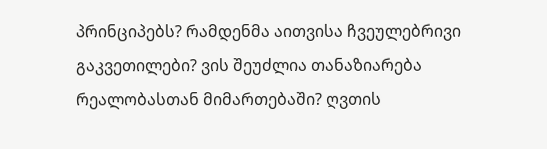პრინციპებს? რამდენმა აითვისა ჩვეულებრივი გაკვეთილები? ვის შეუძლია თანაზიარება რეალობასთან მიმართებაში? ღვთის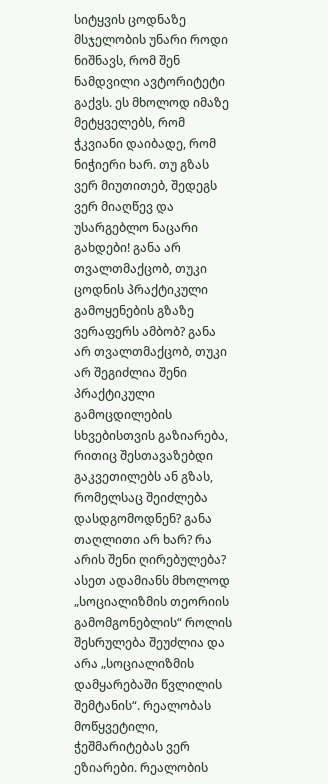სიტყვის ცოდნაზე მსჯელობის უნარი როდი ნიშნავს, რომ შენ ნამდვილი ავტორიტეტი გაქვს. ეს მხოლოდ იმაზე მეტყველებს, რომ ჭკვიანი დაიბადე, რომ ნიჭიერი ხარ. თუ გზას ვერ მიუთითებ, შედეგს ვერ მიაღწევ და უსარგებლო ნაცარი გახდები! განა არ თვალთმაქცობ, თუკი ცოდნის პრაქტიკული გამოყენების გზაზე ვერაფერს ამბობ? განა არ თვალთმაქცობ, თუკი არ შეგიძლია შენი პრაქტიკული გამოცდილების სხვებისთვის გაზიარება, რითიც შესთავაზებდი გაკვეთილებს ან გზას, რომელსაც შეიძლება დასდგომოდნენ? განა თაღლითი არ ხარ? რა არის შენი ღირებულება? ასეთ ადამიანს მხოლოდ „სოციალიზმის თეორიის გამომგონებლის“ როლის შესრულება შეუძლია და არა „სოციალიზმის დამყარებაში წვლილის შემტანის“. რეალობას მოწყვეტილი, ჭეშმარიტებას ვერ ეზიარები. რეალობის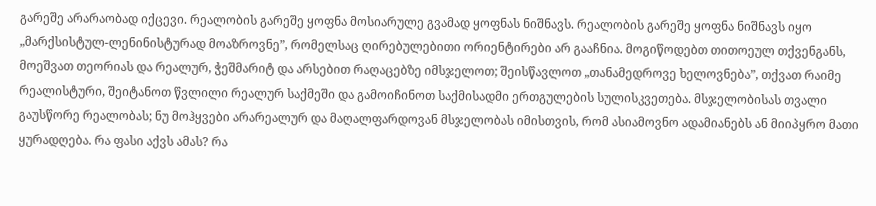გარეშე არარაობად იქცევი. რეალობის გარეშე ყოფნა მოსიარულე გვამად ყოფნას ნიშნავს. რეალობის გარეშე ყოფნა ნიშნავს იყო „მარქსისტულ-ლენინისტურად მოაზროვნე”, რომელსაც ღირებულებითი ორიენტირები არ გააჩნია. მოგიწოდებთ თითოეულ თქვენგანს, მოეშვათ თეორიას და რეალურ, ჭეშმარიტ და არსებით რაღაცებზე იმსჯელოთ; შეისწავლოთ „თანამედროვე ხელოვნება”, თქვათ რაიმე რეალისტური, შეიტანოთ წვლილი რეალურ საქმეში და გამოიჩინოთ საქმისადმი ერთგულების სულისკვეთება. მსჯელობისას თვალი გაუსწორე რეალობას; ნუ მოჰყვები არარეალურ და მაღალფარდოვან მსჯელობას იმისთვის, რომ ასიამოვნო ადამიანებს ან მიიპყრო მათი ყურადღება. რა ფასი აქვს ამას? რა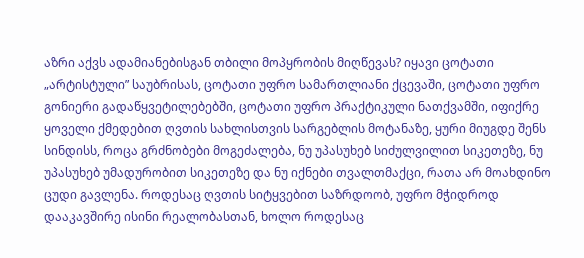აზრი აქვს ადამიანებისგან თბილი მოპყრობის მიღწევას? იყავი ცოტათი „არტისტული” საუბრისას, ცოტათი უფრო სამართლიანი ქცევაში, ცოტათი უფრო გონიერი გადაწყვეტილებებში, ცოტათი უფრო პრაქტიკული ნათქვამში, იფიქრე ყოველი ქმედებით ღვთის სახლისთვის სარგებლის მოტანაზე, ყური მიუგდე შენს სინდისს, როცა გრძნობები მოგეძალება, ნუ უპასუხებ სიძულვილით სიკეთეზე, ნუ უპასუხებ უმადურობით სიკეთეზე და ნუ იქნები თვალთმაქცი, რათა არ მოახდინო ცუდი გავლენა. როდესაც ღვთის სიტყვებით საზრდოობ, უფრო მჭიდროდ დააკავშირე ისინი რეალობასთან, ხოლო როდესაც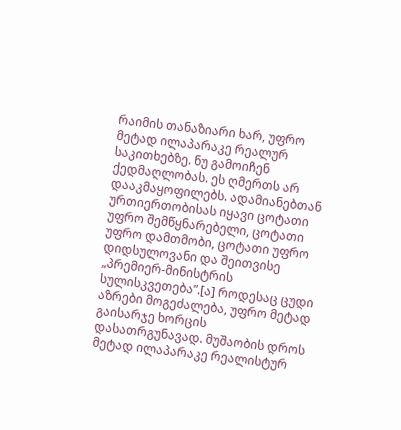რაიმის თანაზიარი ხარ, უფრო მეტად ილაპარაკე რეალურ საკითხებზე. ნუ გამოიჩენ ქედმაღლობას. ეს ღმერთს არ დააკმაყოფილებს. ადამიანებთან ურთიერთობისას იყავი ცოტათი უფრო შემწყნარებელი, ცოტათი უფრო დამთმობი, ცოტათი უფრო დიდსულოვანი და შეითვისე „პრემიერ-მინისტრის სულისკვეთება”.[ა] როდესაც ცუდი აზრები მოგეძალება, უფრო მეტად გაისარჯე ხორცის დასათრგუნავად. მუშაობის დროს მეტად ილაპარაკე რეალისტურ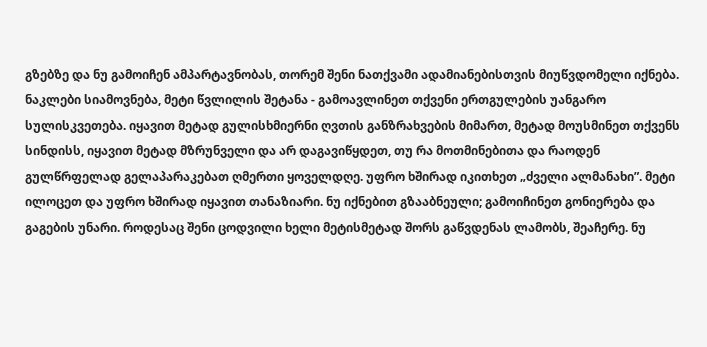გზებზე და ნუ გამოიჩენ ამპარტავნობას, თორემ შენი ნათქვამი ადამიანებისთვის მიუწვდომელი იქნება. ნაკლები სიამოვნება, მეტი წვლილის შეტანა - გამოავლინეთ თქვენი ერთგულების უანგარო სულისკვეთება. იყავით მეტად გულისხმიერნი ღვთის განზრახვების მიმართ, მეტად მოუსმინეთ თქვენს სინდისს, იყავით მეტად მზრუნველი და არ დაგავიწყდეთ, თუ რა მოთმინებითა და რაოდენ გულწრფელად გელაპარაკებათ ღმერთი ყოველდღე. უფრო ხშირად იკითხეთ „ძველი ალმანახი”. მეტი ილოცეთ და უფრო ხშირად იყავით თანაზიარი. ნუ იქნებით გზააბნეული; გამოიჩინეთ გონიერება და გაგების უნარი. როდესაც შენი ცოდვილი ხელი მეტისმეტად შორს გაწვდენას ლამობს, შეაჩერე. ნუ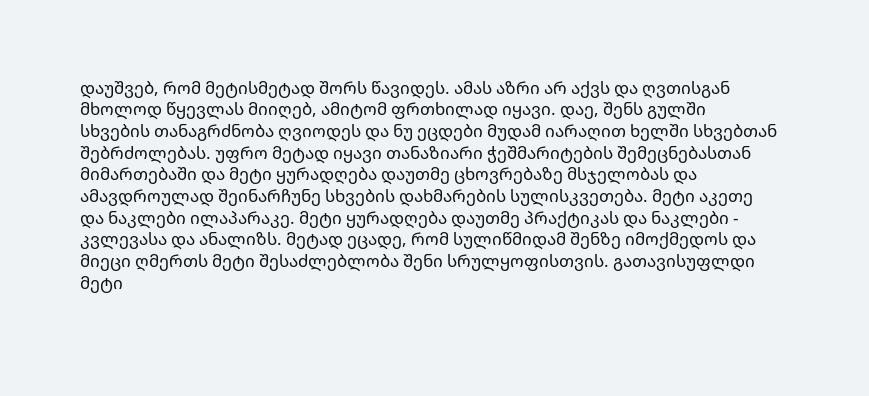დაუშვებ, რომ მეტისმეტად შორს წავიდეს. ამას აზრი არ აქვს და ღვთისგან მხოლოდ წყევლას მიიღებ, ამიტომ ფრთხილად იყავი. დაე, შენს გულში სხვების თანაგრძნობა ღვიოდეს და ნუ ეცდები მუდამ იარაღით ხელში სხვებთან შებრძოლებას. უფრო მეტად იყავი თანაზიარი ჭეშმარიტების შემეცნებასთან მიმართებაში და მეტი ყურადღება დაუთმე ცხოვრებაზე მსჯელობას და ამავდროულად შეინარჩუნე სხვების დახმარების სულისკვეთება. მეტი აკეთე და ნაკლები ილაპარაკე. მეტი ყურადღება დაუთმე პრაქტიკას და ნაკლები - კვლევასა და ანალიზს. მეტად ეცადე, რომ სულიწმიდამ შენზე იმოქმედოს და მიეცი ღმერთს მეტი შესაძლებლობა შენი სრულყოფისთვის. გათავისუფლდი მეტი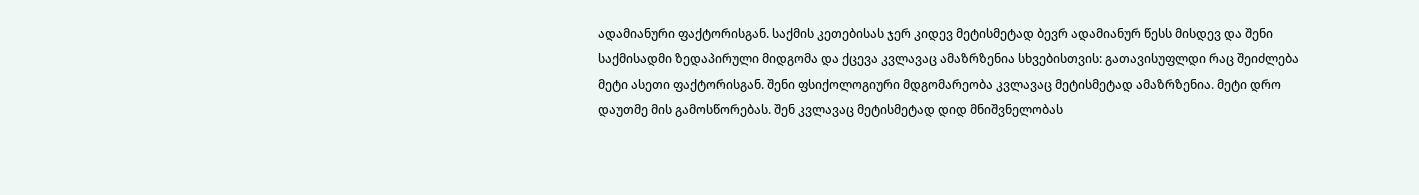ადამიანური ფაქტორისგან. საქმის კეთებისას ჯერ კიდევ მეტისმეტად ბევრ ადამიანურ წესს მისდევ და შენი საქმისადმი ზედაპირული მიდგომა და ქცევა კვლავაც ამაზრზენია სხვებისთვის: გათავისუფლდი რაც შეიძლება მეტი ასეთი ფაქტორისგან. შენი ფსიქოლოგიური მდგომარეობა კვლავაც მეტისმეტად ამაზრზენია. მეტი დრო დაუთმე მის გამოსწორებას. შენ კვლავაც მეტისმეტად დიდ მნიშვნელობას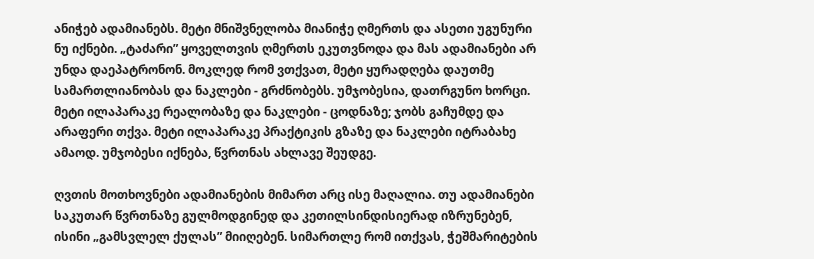ანიჭებ ადამიანებს. მეტი მნიშვნელობა მიანიჭე ღმერთს და ასეთი უგუნური ნუ იქნები. „ტაძარი” ყოველთვის ღმერთს ეკუთვნოდა და მას ადამიანები არ უნდა დაეპატრონონ. მოკლედ რომ ვთქვათ, მეტი ყურადღება დაუთმე სამართლიანობას და ნაკლები - გრძნობებს. უმჯობესია, დათრგუნო ხორცი. მეტი ილაპარაკე რეალობაზე და ნაკლები - ცოდნაზე; ჯობს გაჩუმდე და არაფერი თქვა. მეტი ილაპარაკე პრაქტიკის გზაზე და ნაკლები იტრაბახე ამაოდ. უმჯობესი იქნება, წვრთნას ახლავე შეუდგე.

ღვთის მოთხოვნები ადამიანების მიმართ არც ისე მაღალია. თუ ადამიანები საკუთარ წვრთნაზე გულმოდგინედ და კეთილსინდისიერად იზრუნებენ, ისინი „გამსვლელ ქულას” მიიღებენ. სიმართლე რომ ითქვას, ჭეშმარიტების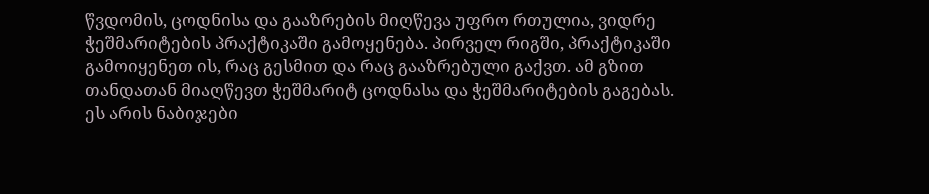წვდომის, ცოდნისა და გააზრების მიღწევა უფრო რთულია, ვიდრე ჭეშმარიტების პრაქტიკაში გამოყენება. პირველ რიგში, პრაქტიკაში გამოიყენეთ ის, რაც გესმით და რაც გააზრებული გაქვთ. ამ გზით თანდათან მიაღწევთ ჭეშმარიტ ცოდნასა და ჭეშმარიტების გაგებას. ეს არის ნაბიჯები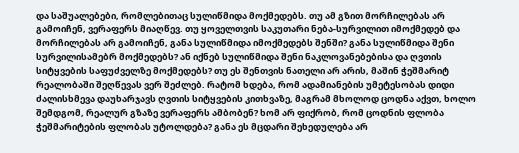და საშუალებები, რომლებითაც სულიწმიდა მოქმედებს. თუ ამ გზით მორჩილებას არ გამოიჩენ, ვერაფერს მიაღწევ. თუ ყოველთვის საკუთარი ნება-სურვილით იმოქმედებ და მორჩილებას არ გამოიჩენ, განა სულიწმიდა იმოქმედებს შენში? განა სულიწმიდა შენი სურვილისამებრ მოქმედებს? ან იქნებ სულიწმიდა შენი ნაკლოვანებებისა და ღვთის სიტყვების საფუძველზე მოქმედებს? თუ ეს შენთვის ნათელი არ არის, მაშინ ჭეშმარიტ რეალობაში შეღწევას ვერ შეძლებ. რატომ ხდება, რომ ადამიანების უმეტესობას დიდი ძალისხმევა დაუხარჯავს ღვთის სიტყვების კითხვაზე, მაგრამ მხოლოდ ცოდნა აქვთ, ხოლო შემდგომ, რეალურ გზაზე ვერაფერს ამბობენ? ხომ არ ფიქრობ, რომ ცოდნის ფლობა ჭეშმარიტების ფლობას უტოლდება? განა ეს მცდარი შეხედულება არ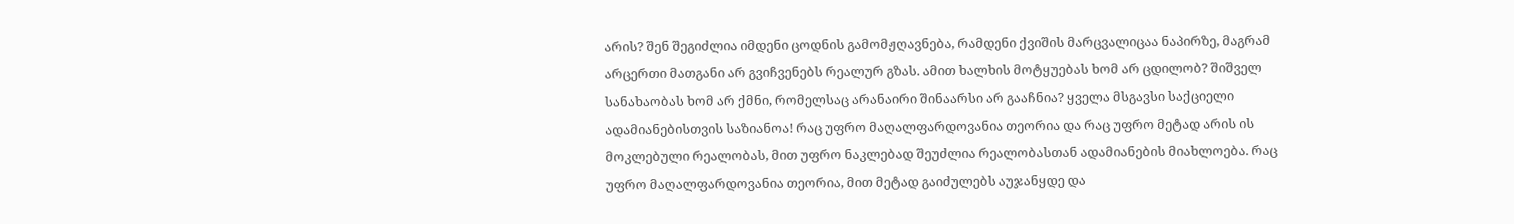არის? შენ შეგიძლია იმდენი ცოდნის გამომჟღავნება, რამდენი ქვიშის მარცვალიცაა ნაპირზე, მაგრამ არცერთი მათგანი არ გვიჩვენებს რეალურ გზას. ამით ხალხის მოტყუებას ხომ არ ცდილობ? შიშველ სანახაობას ხომ არ ქმნი, რომელსაც არანაირი შინაარსი არ გააჩნია? ყველა მსგავსი საქციელი ადამიანებისთვის საზიანოა! რაც უფრო მაღალფარდოვანია თეორია და რაც უფრო მეტად არის ის მოკლებული რეალობას, მით უფრო ნაკლებად შეუძლია რეალობასთან ადამიანების მიახლოება. რაც უფრო მაღალფარდოვანია თეორია, მით მეტად გაიძულებს აუჯანყდე და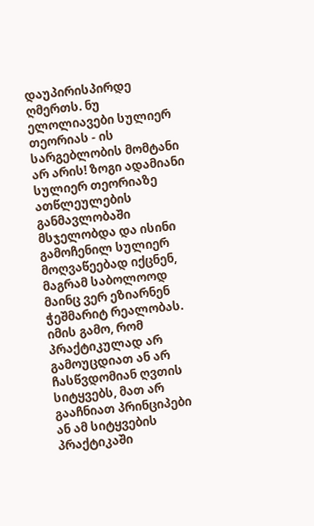დაუპირისპირდე ღმერთს. ნუ ელოლიავები სულიერ თეორიას - ის სარგებლობის მომტანი არ არის! ზოგი ადამიანი სულიერ თეორიაზე ათწლეულების განმავლობაში მსჯელობდა და ისინი გამოჩენილ სულიერ მოღვაწეებად იქცნენ, მაგრამ საბოლოოდ მაინც ვერ ეზიარნენ ჭეშმარიტ რეალობას. იმის გამო, რომ პრაქტიკულად არ გამოუცდიათ ან არ ჩასწვდომიან ღვთის სიტყვებს, მათ არ გააჩნიათ პრინციპები ან ამ სიტყვების პრაქტიკაში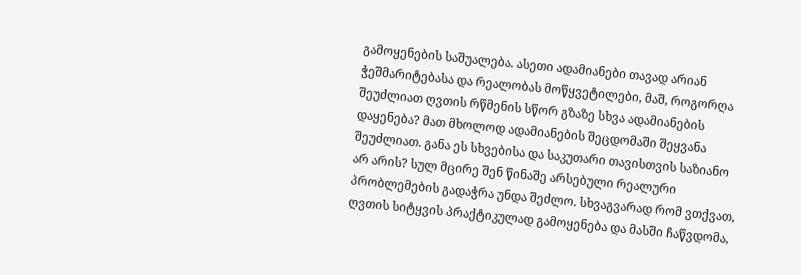გამოყენების საშუალება. ასეთი ადამიანები თავად არიან ჭეშმარიტებასა და რეალობას მოწყვეტილები, მაშ, როგორღა შეუძლიათ ღვთის რწმენის სწორ გზაზე სხვა ადამიანების დაყენება? მათ მხოლოდ ადამიანების შეცდომაში შეყვანა შეუძლიათ. განა ეს სხვებისა და საკუთარი თავისთვის საზიანო არ არის? სულ მცირე შენ წინაშე არსებული რეალური პრობლემების გადაჭრა უნდა შეძლო. სხვაგვარად რომ ვთქვათ, ღვთის სიტყვის პრაქტიკულად გამოყენება და მასში ჩაწვდომა,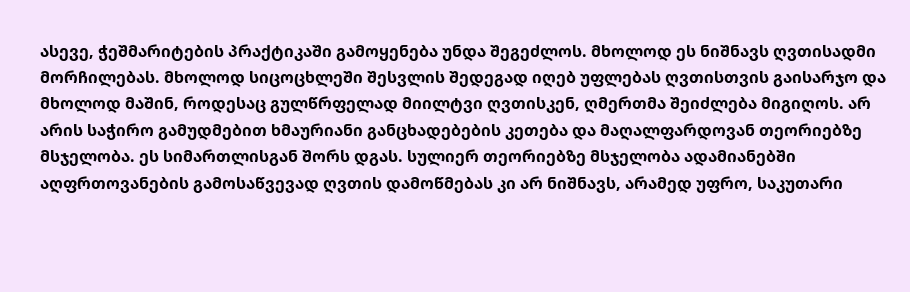ასევე, ჭეშმარიტების პრაქტიკაში გამოყენება უნდა შეგეძლოს. მხოლოდ ეს ნიშნავს ღვთისადმი მორჩილებას. მხოლოდ სიცოცხლეში შესვლის შედეგად იღებ უფლებას ღვთისთვის გაისარჯო და მხოლოდ მაშინ, როდესაც გულწრფელად მიილტვი ღვთისკენ, ღმერთმა შეიძლება მიგიღოს. არ არის საჭირო გამუდმებით ხმაურიანი განცხადებების კეთება და მაღალფარდოვან თეორიებზე მსჯელობა. ეს სიმართლისგან შორს დგას. სულიერ თეორიებზე მსჯელობა ადამიანებში აღფრთოვანების გამოსაწვევად ღვთის დამოწმებას კი არ ნიშნავს, არამედ უფრო, საკუთარი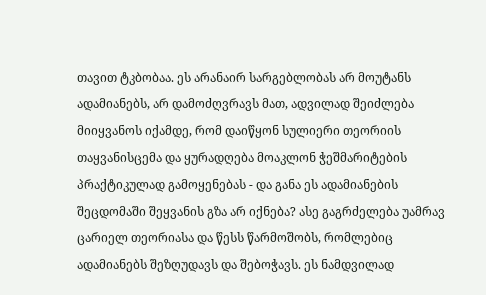თავით ტკბობაა. ეს არანაირ სარგებლობას არ მოუტანს ადამიანებს, არ დამოძღვრავს მათ, ადვილად შეიძლება მიიყვანოს იქამდე, რომ დაიწყონ სულიერი თეორიის თაყვანისცემა და ყურადღება მოაკლონ ჭეშმარიტების პრაქტიკულად გამოყენებას - და განა ეს ადამიანების შეცდომაში შეყვანის გზა არ იქნება? ასე გაგრძელება უამრავ ცარიელ თეორიასა და წესს წარმოშობს, რომლებიც ადამიანებს შეზღუდავს და შებოჭავს. ეს ნამდვილად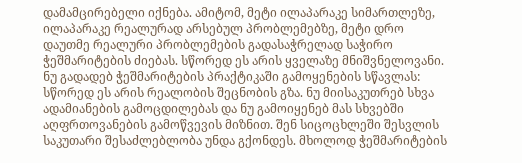დამამცირებელი იქნება. ამიტომ, მეტი ილაპარაკე სიმართლეზე, ილაპარაკე რეალურად არსებულ პრობლემებზე, მეტი დრო დაუთმე რეალური პრობლემების გადასაჭრელად საჭირო ჭეშმარიტების ძიებას. სწორედ ეს არის ყველაზე მნიშვნელოვანი. ნუ გადადებ ჭეშმარიტების პრაქტიკაში გამოყენების სწავლას: სწორედ ეს არის რეალობის შეცნობის გზა. ნუ მიისაკუთრებ სხვა ადამიანების გამოცდილებას და ნუ გამოიყენებ მას სხვებში აღფრთოვანების გამოწვევის მიზნით. შენ სიცოცხლეში შესვლის საკუთარი შესაძლებლობა უნდა გქონდეს. მხოლოდ ჭეშმარიტების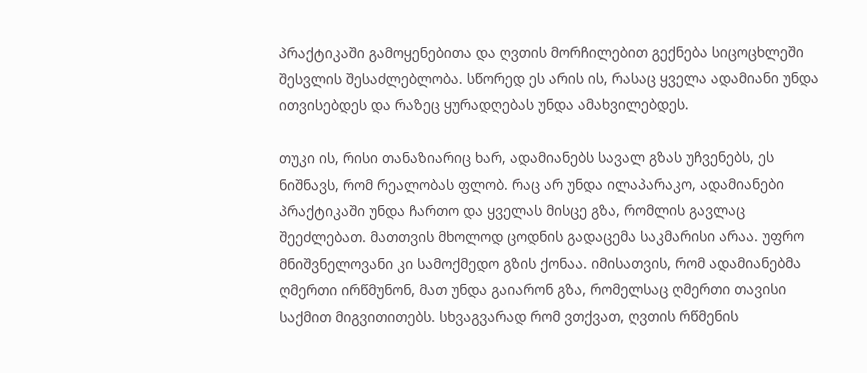პრაქტიკაში გამოყენებითა და ღვთის მორჩილებით გექნება სიცოცხლეში შესვლის შესაძლებლობა. სწორედ ეს არის ის, რასაც ყველა ადამიანი უნდა ითვისებდეს და რაზეც ყურადღებას უნდა ამახვილებდეს.

თუკი ის, რისი თანაზიარიც ხარ, ადამიანებს სავალ გზას უჩვენებს, ეს ნიშნავს, რომ რეალობას ფლობ. რაც არ უნდა ილაპარაკო, ადამიანები პრაქტიკაში უნდა ჩართო და ყველას მისცე გზა, რომლის გავლაც შეეძლებათ. მათთვის მხოლოდ ცოდნის გადაცემა საკმარისი არაა. უფრო მნიშვნელოვანი კი სამოქმედო გზის ქონაა. იმისათვის, რომ ადამიანებმა ღმერთი ირწმუნონ, მათ უნდა გაიარონ გზა, რომელსაც ღმერთი თავისი საქმით მიგვითითებს. სხვაგვარად რომ ვთქვათ, ღვთის რწმენის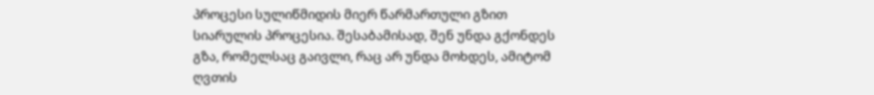პროცესი სულიწმიდის მიერ წარმართული გზით სიარულის პროცესია. შესაბამისად, შენ უნდა გქონდეს გზა, რომელსაც გაივლი, რაც არ უნდა მოხდეს, ამიტომ ღვთის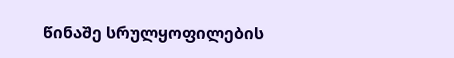წინაშე სრულყოფილების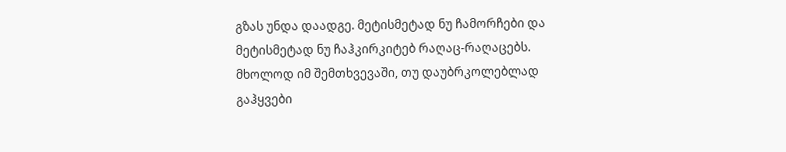გზას უნდა დაადგე. მეტისმეტად ნუ ჩამორჩები და მეტისმეტად ნუ ჩაჰკირკიტებ რაღაც-რაღაცებს. მხოლოდ იმ შემთხვევაში, თუ დაუბრკოლებლად გაჰყვები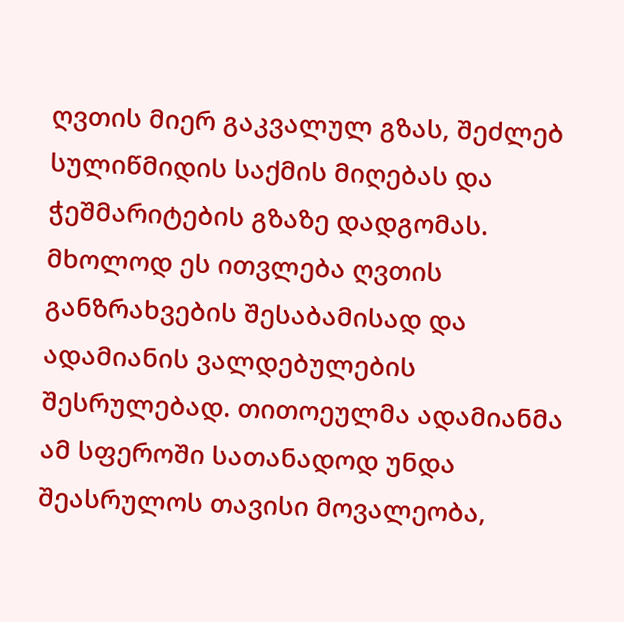ღვთის მიერ გაკვალულ გზას, შეძლებ სულიწმიდის საქმის მიღებას და ჭეშმარიტების გზაზე დადგომას. მხოლოდ ეს ითვლება ღვთის განზრახვების შესაბამისად და ადამიანის ვალდებულების შესრულებად. თითოეულმა ადამიანმა ამ სფეროში სათანადოდ უნდა შეასრულოს თავისი მოვალეობა,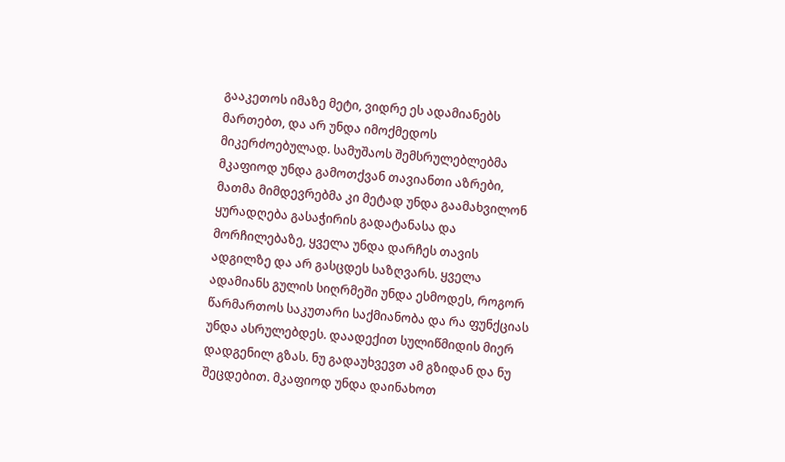გააკეთოს იმაზე მეტი, ვიდრე ეს ადამიანებს მართებთ, და არ უნდა იმოქმედოს მიკერძოებულად. სამუშაოს შემსრულებლებმა მკაფიოდ უნდა გამოთქვან თავიანთი აზრები, მათმა მიმდევრებმა კი მეტად უნდა გაამახვილონ ყურადღება გასაჭირის გადატანასა და მორჩილებაზე, ყველა უნდა დარჩეს თავის ადგილზე და არ გასცდეს საზღვარს. ყველა ადამიანს გულის სიღრმეში უნდა ესმოდეს, როგორ წარმართოს საკუთარი საქმიანობა და რა ფუნქციას უნდა ასრულებდეს. დაადექით სულიწმიდის მიერ დადგენილ გზას. ნუ გადაუხვევთ ამ გზიდან და ნუ შეცდებით. მკაფიოდ უნდა დაინახოთ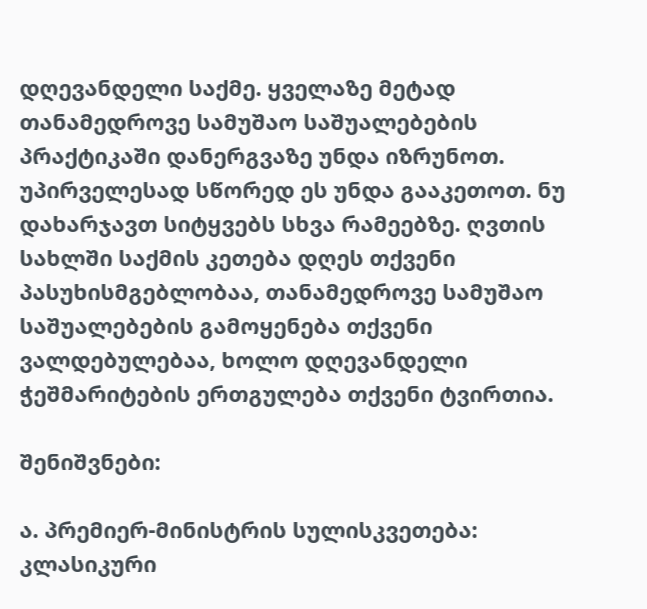დღევანდელი საქმე. ყველაზე მეტად თანამედროვე სამუშაო საშუალებების პრაქტიკაში დანერგვაზე უნდა იზრუნოთ. უპირველესად სწორედ ეს უნდა გააკეთოთ. ნუ დახარჯავთ სიტყვებს სხვა რამეებზე. ღვთის სახლში საქმის კეთება დღეს თქვენი პასუხისმგებლობაა, თანამედროვე სამუშაო საშუალებების გამოყენება თქვენი ვალდებულებაა, ხოლო დღევანდელი ჭეშმარიტების ერთგულება თქვენი ტვირთია.

შენიშვნები:

ა. პრემიერ-მინისტრის სულისკვეთება: კლასიკური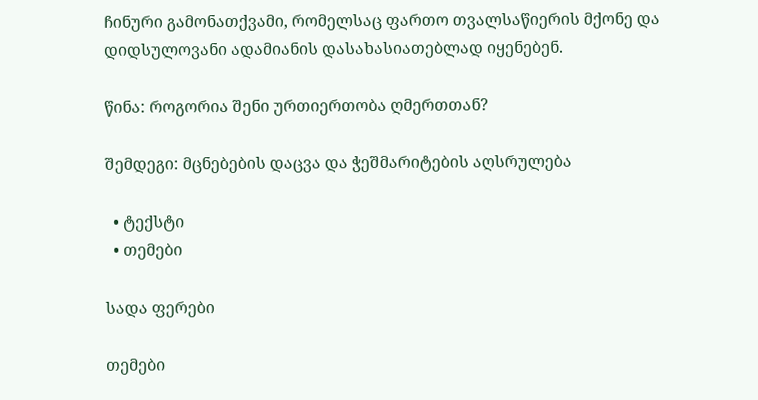ჩინური გამონათქვამი, რომელსაც ფართო თვალსაწიერის მქონე და დიდსულოვანი ადამიანის დასახასიათებლად იყენებენ.

წინა: როგორია შენი ურთიერთობა ღმერთთან?

შემდეგი: მცნებების დაცვა და ჭეშმარიტების აღსრულება

  • ტექსტი
  • თემები

სადა ფერები

თემები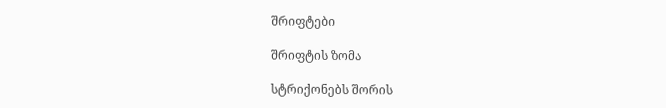შრიფტები

შრიფტის ზომა

სტრიქონებს შორის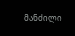მანძილი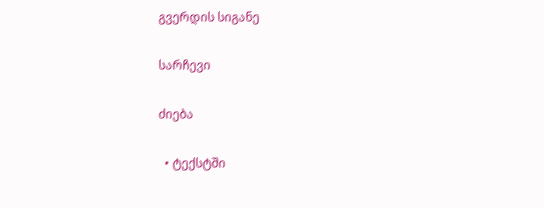გვერდის სიგანე

სარჩევი

ძიება

  • ტექსტში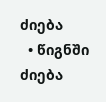ძიება
  • წიგნში ძიება